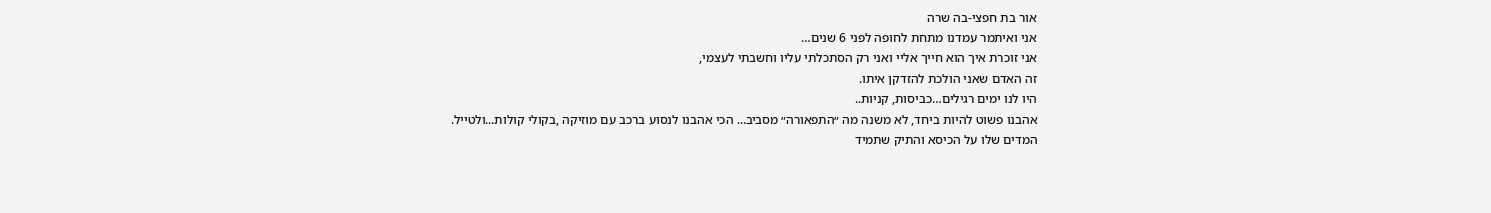אור בת חפצי-בה שרה
אני ואיתמר עמדנו מתחת לחופה לפני 6 שנים…
אני זוכרת איך הוא חייך אליי ואני רק הסתכלתי עליו וחשבתי לעצמי,
זה האדם שאני הולכת להזדקן איתו.
היו לנו ימים רגילים…כביסות, קניות..
אהבנו פשוט להיות ביחד, לא משנה מה ״התפאורה״ מסביב... הכי אהבנו לנסוע ברכב עם מוזיקה ,בקולי קולות...ולטייל.
המדים שלו על הכיסא והתיק שתמיד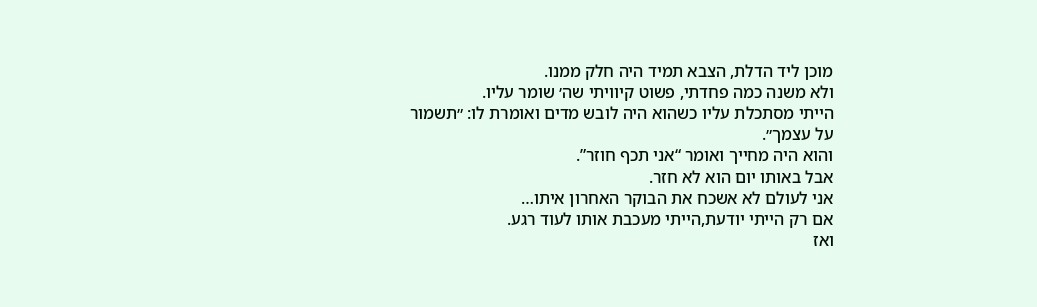מוכן ליד הדלת, הצבא תמיד היה חלק ממנו.
ולא משנה כמה פחדתי, פשוט קיוויתי שה׳ שומר עליו.
הייתי מסתכלת עליו כשהוא היה לובש מדים ואומרת לו: ״תשמור על עצמך״.
והוא היה מחייך ואומר “אני תכף חוזר”.
אבל באותו יום הוא לא חזר.
אני לעולם לא אשכח את הבוקר האחרון איתו…
אם רק הייתי יודעת,הייתי מעכבת אותו לעוד רגע.
ואז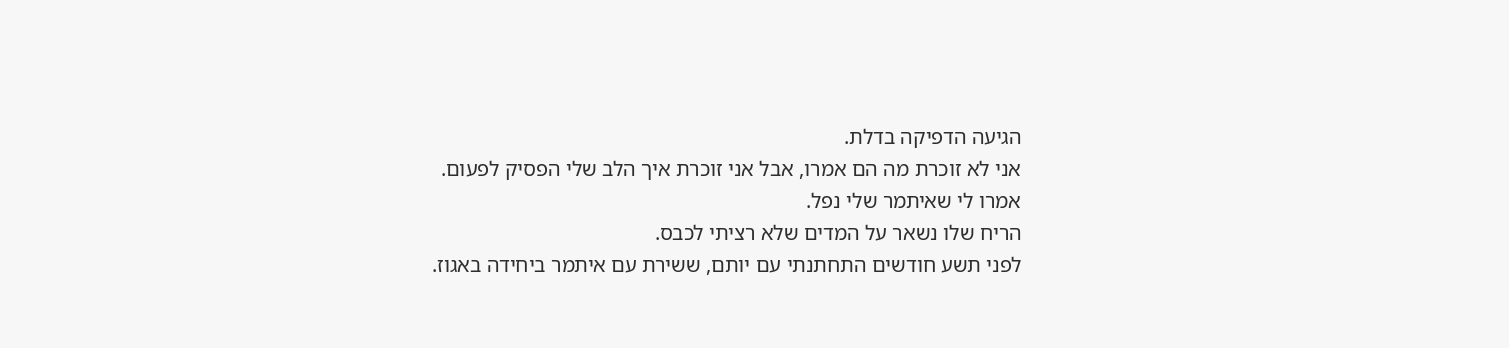הגיעה הדפיקה בדלת.
אני לא זוכרת מה הם אמרו, אבל אני זוכרת איך הלב שלי הפסיק לפעום.
אמרו לי שאיתמר שלי נפל.
הריח שלו נשאר על המדים שלא רציתי לכבס.
לפני תשע חודשים התחתנתי עם יותם, ששירת עם איתמר ביחידה באגוז.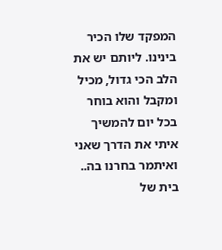המפקד שלו הכיר בינינו. ליותם יש את הלב הכי גדול, מכיל ומקבל והוא בוחר בכל יום להמשיך איתי את הדרך שאני ואיתמר בחרנו בה..
בית של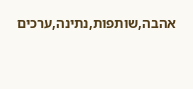אהבה,שותפות,נתינה,ערכים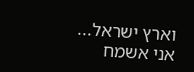וארץ ישראל...
אני אשמח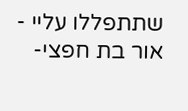שתתפללו עליי - אור בת חפצי-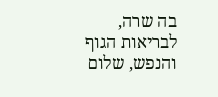בה שרה, לבריאות הגוף והנפש, שלום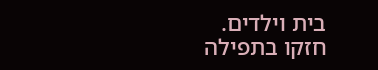בית וילדים.
חזקו בתפילה